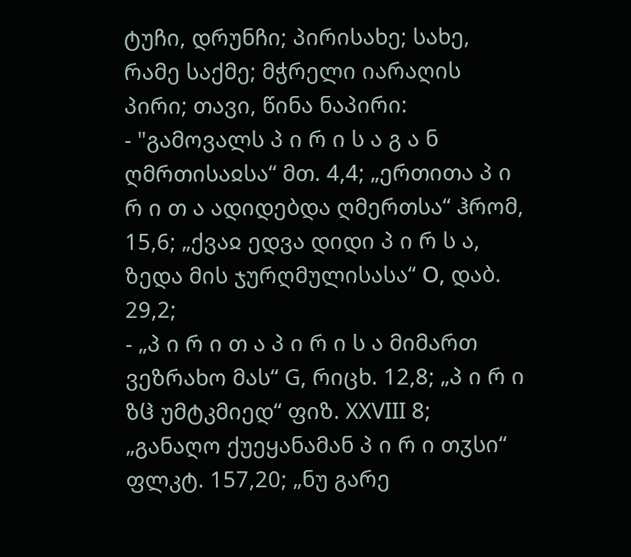ტუჩი, დრუნჩი; პირისახე; სახე, რამე საქმე; მჭრელი იარაღის პირი; თავი, წინა ნაპირი:
- "გამოვალს პ ი რ ი ს ა გ ა ნ ღმრთისაჲსა“ მთ. 4,4; „ერთითა პ ი რ ი თ ა ადიდებდა ღმერთსა“ ჰრომ, 15,6; „ქვაჲ ედვა დიდი პ ი რ ს ა, ზედა მის ჯურღმულისასა“ Ο, დაბ. 29,2;
- „პ ი რ ი თ ა პ ი რ ი ს ა მიმართ ვეზრახო მას“ G, რიცხ. 12,8; „პ ი რ ი ზჱ უმტკმიედ“ ფიზ. XXVIII 8; „განაღო ქუეყანამან პ ი რ ი თჳსი“ ფლკტ. 157,20; „ნუ გარე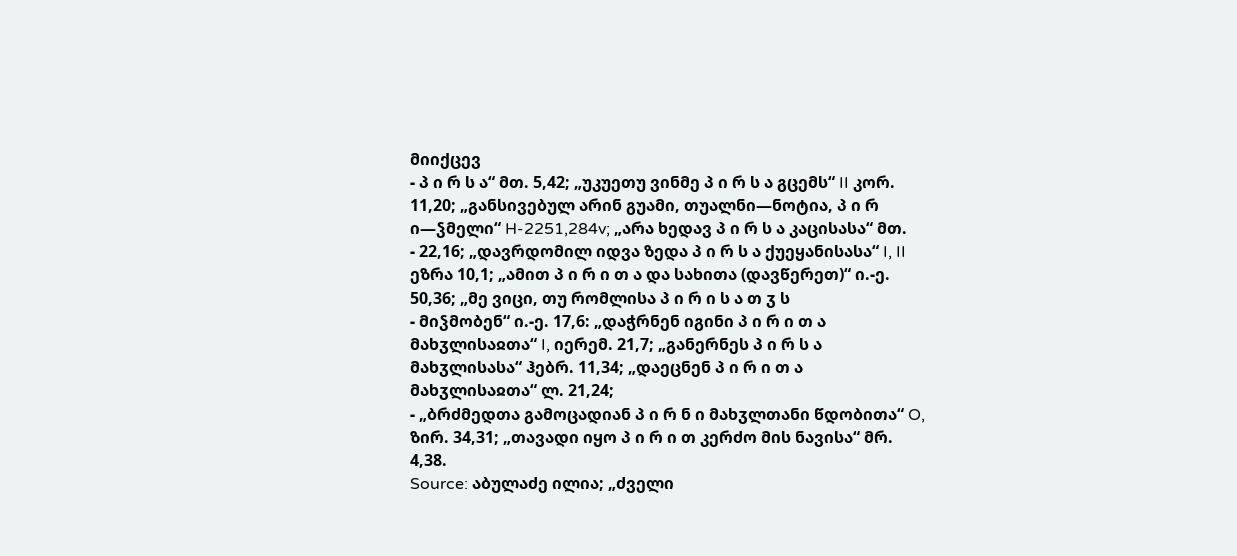მიიქცევ
- პ ი რ ს ა“ მთ. 5,42; „უკუეთუ ვინმე პ ი რ ს ა გცემს“ II კორ. 11,20; „განსივებულ არინ გუამი, თუალნი—ნოტია, პ ი რ ი—ჴმელი“ H-2251,284v; „არა ხედავ პ ი რ ს ა კაცისასა“ მთ.
- 22,16; „დავრდომილ იდვა ზედა პ ი რ ს ა ქუეყანისასა“ I, II ეზრა 10,1; „ამით პ ი რ ი თ ა და სახითა (დავწერეთ)“ ი.-ე. 50,36; „მე ვიცი, თუ რომლისა პ ი რ ი ს ა თ ჳ ს
- მიჴმობენ“ ი.-ე. 17,6: „დაჭრნენ იგინი პ ი რ ი თ ა მახჳლისაჲთა“ I, იერემ. 21,7; „განერნეს პ ი რ ს ა მახჳლისასა“ ჰებრ. 11,34; „დაეცნენ პ ი რ ი თ ა მახჳლისაჲთა“ ლ. 21,24;
- „ბრძმედთა გამოცადიან პ ი რ ნ ი მახჳლთანი წდობითა“ O, ზირ. 34,31; „თავადი იყო პ ი რ ი თ კერძო მის ნავისა“ მრ. 4,38.
Source: აბულაძე ილია; „ძველი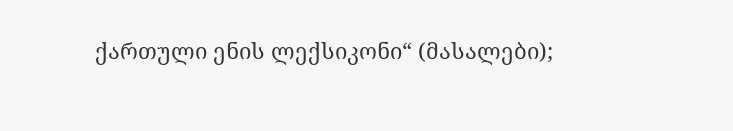ქართული ენის ლექსიკონი“ (მასალები);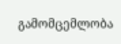გამომცემლობა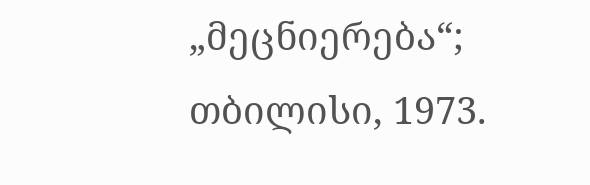„მეცნიერება“; თბილისი, 1973.